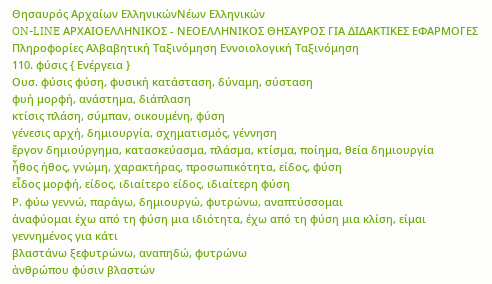Θησαυρός Αρχαίων ΕλληνικώνΝέων Ελληνικών
ON-LINE ΑΡΧΑΙΟΕΛΛΗΝΙΚΟΣ - ΝΕΟΕΛΛΗΝΙΚΟΣ ΘΗΣΑΥΡΟΣ ΓΙΑ ΔΙΔΑΚΤΙΚΕΣ ΕΦΑΡΜΟΓΕΣ
Πληροφορίες Αλβαβητική Ταξινόμηση Εννοιολογική Ταξινόμηση
110. φύσις { Ενέργεια }
Ουσ. φύσις φύση, φυσική κατάσταση, δύναμη, σύσταση
φυή μορφή, ανάστημα, διάπλαση
κτίσις πλάση, σύμπαν, οικουμένη, φύση
γένεσις αρχή, δημιουργία, σχηματισμός, γέννηση
ἔργον δημιούργημα, κατασκεύασμα, πλάσμα, κτίσμα, ποίημα, θεία δημιουργία
ἦθος ήθος, γνώμη, χαρακτήρας, προσωπικότητα, είδος, φύση
εἶδος μορφή, είδος, ιδιαίτερο είδος, ιδιαίτερη φύση
Ρ. φύω γεννώ, παράγω, δημιουργώ, φυτρώνω, αναπτύσσομαι
ἀναφύομαι έχω από τη φύση μια ιδιότητα, έχω από τη φύση μια κλίση, είμαι γεννημένος για κάτι
βλαστάνω ξεφυτρώνω, αναπηδώ, φυτρώνω
ἀνθρώπου φύσιν βλαστών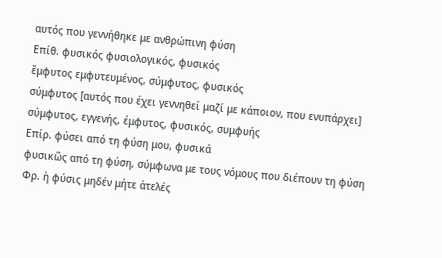αυτός που γεννήθηκε με ανθρώπινη φύση
Επίθ. φυσικός φυσιολογικός, φυσικός
ἔμφυτος εμφυτευμένος, σύμφυτος, φυσικός
σύμφυτος [αυτός που έχει γεννηθεί μαζί με κάποιον, που ενυπάρχει] σύμφυτος, εγγενής, έμφυτος, φυσικός, συμφυής
Επίρ. φύσει από τη φύση μου, φυσικά
φυσικῶς από τη φύση, σύμφωνα με τους νόμους που διέπουν τη φύση
Φρ. ἡ φύσις μηδέν μήτε ἀτελές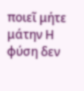ποιεῖ μήτε μάτην Η φύση δεν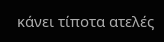κάνει τίποτα ατελές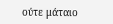ούτε μάταιο